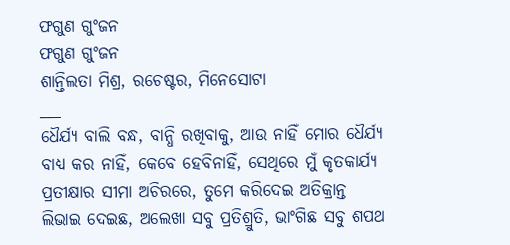ଫଗୁଣ ଗୁଂଜନ
ଫଗୁଣ ଗୁଂଜନ
ଶାନ୍ତିଲତା ମିଶ୍ର, ରଚେଷ୍ଟର, ମିନେସୋଟା
___
ଧୈର୍ଯ୍ୟ ବାଲି ବନ୍ଧ, ବାନ୍ଧି ରଖିବାକୁ, ଆଉ ନାହିଁ ମୋର ଧୈର୍ଯ୍ୟ
ବାଧ୍ୟ କର ନାହିଁ, କେବେ ହେବିନାହିଁ, ସେଥିରେ ମୁଁ କୃତକାର୍ଯ୍ୟ
ପ୍ରତୀକ୍ଷାର ସୀମା ଅଚିରରେ, ତୁମେ କରିଦେଇ ଅତିକ୍ରାନ୍ତ
ଲିଭାଇ ଦେଇଛ, ଅଲେଖା ସବୁ ପ୍ରତିଶ୍ରୁତି, ଭାଂଗିଛ ସବୁ ଶପଥ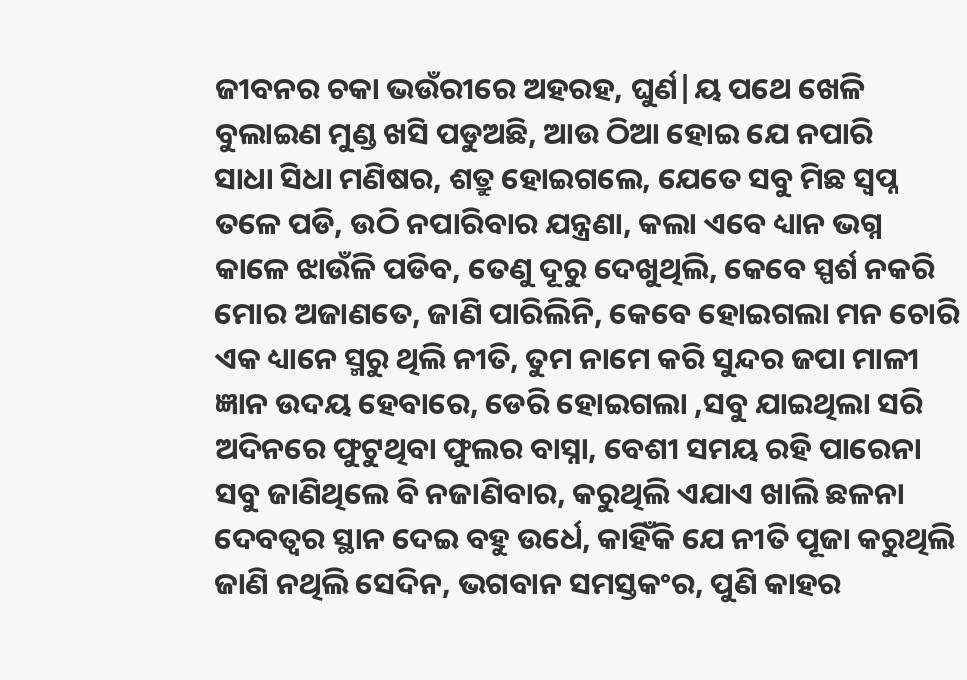ଜୀବନର ଚକା ଭଉଁରୀରେ ଅହରହ, ଘୁର୍ଣ|ୟ ପଥେ ଖେଳି
ବୁଲାଇଣ ମୁଣ୍ଡ ଖସି ପଡୁଅଛି, ଆଉ ଠିଆ ହୋଇ ଯେ ନପାରି
ସାଧା ସିଧା ମଣିଷର, ଶତ୍ରୁ ହୋଇଗଲେ, ଯେତେ ସବୁ ମିଛ ସ୍ବପ୍ନ
ତଳେ ପଡି, ଉଠି ନପାରିବାର ଯନ୍ତ୍ରଣା, କଲା ଏବେ ଧ୍ୟାନ ଭଗ୍ନ
କାଳେ ଝାଉଁଳି ପଡିବ, ତେଣୁ ଦୂରୁ ଦେଖୁଥିଲି, କେବେ ସ୍ପର୍ଶ ନକରି
ମୋର ଅଜାଣତେ, ଜାଣି ପାରିଲିନି, କେବେ ହୋଇଗଲା ମନ ଚୋରି
ଏକ ଧ୍ୟାନେ ସ୍ମରୁ ଥିଲି ନୀତି, ତୁମ ନାମେ କରି ସୁନ୍ଦର ଜପା ମାଳୀ
ଜ୍ଞାନ ଉଦୟ ହେବାରେ, ଡେରି ହୋଇଗଲା ,ସବୁ ଯାଇଥିଲା ସରି
ଅଦିନରେ ଫୁଟୁଥିବା ଫୁଲର ବାସ୍ନା, ବେଶୀ ସମୟ ରହି ପାରେନା
ସବୁ ଜାଣିଥିଲେ ବି ନଜାଣିବାର, କରୁଥିଲି ଏଯାଏ ଖାଲି ଛଳନା
ଦେବତ୍ବର ସ୍ଥାନ ଦେଇ ବହୁ ଉର୍ଧେ, କାହିଁକି ଯେ ନୀତି ପୂଜା କରୁଥିଲି
ଜାଣି ନଥିଲି ସେଦିନ, ଭଗବାନ ସମସ୍ତକଂର, ପୁଣି କାହର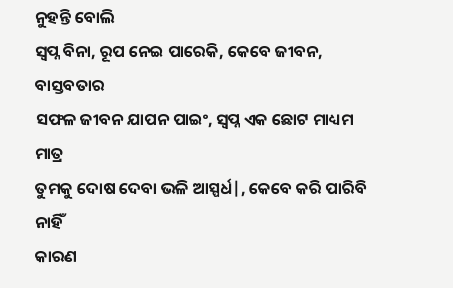ନୁହନ୍ତି ବୋଲି
ସ୍ବପ୍ନ ବିନା, ରୂପ ନେଇ ପାରେକି, କେବେ ଜୀବନ, ବାସ୍ତବତାର
ସଫଳ ଜୀବନ ଯାପନ ପାଇଂ, ସ୍ବପ୍ନ ଏକ ଛୋଟ ମାଧ୍ୟମ ମାତ୍ର
ତୁମକୁ ଦୋଷ ଦେବା ଭଳି ଆସ୍ପର୍ଧ|, କେବେ କରି ପାରିବି ନାହିଁ
କାରଣ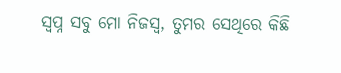ସ୍ବପ୍ନ ସବୁ ମୋ ନିଜସ୍ବ, ତୁମର ସେଥିରେ କିଛି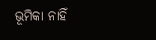ଭୂମିକା ନାହିଁ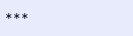***